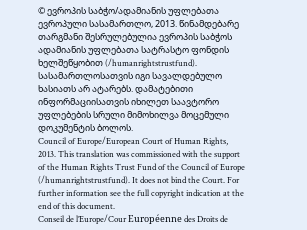© ევროპის საბჭო/ადამიანის უფლებათა ევროპული სასამართლო, 2013. წინამდებარე თარგმანი შესრულებულია ევროპის საბჭოს ადამიანის უფლებათა სატრასტო ფონდის ხელშეწყობით (/humanrightstrustfund). სასამართლოსათვის იგი სავალდებულო ხასიათს არ ატარებს. დამატებითი ინფორმაციისათვის იხილეთ საავტორო უფლებების სრული მიმოხილვა მოცემული დოკუმენტის ბოლოს.
Council of Europe/European Court of Human Rights, 2013. This translation was commissioned with the support of the Human Rights Trust Fund of the Council of Europe (/humanrightstrustfund). It does not bind the Court. For further information see the full copyright indication at the end of this document.
Conseil de l’Europe/Cour Européenne des Droits de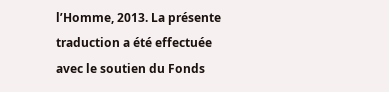l’Homme, 2013. La présente traduction a été effectuée avec le soutien du Fonds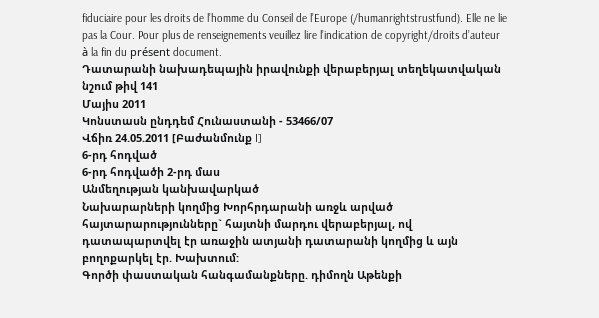fiduciaire pour les droits de l’homme du Conseil de l’Europe (/humanrightstrustfund). Elle ne lie pas la Cour. Pour plus de renseignements veuillez lire l’indication de copyright/droits d’auteur à la fin du présent document.
Դատարանի նախադեպային իրավունքի վերաբերյալ տեղեկատվական նշում թիվ 141
Մայիս 2011
Կոնստասն ընդդեմ Հունաստանի - 53466/07
Վճիռ 24.05.2011 [Բաժանմունք I]
6-րդ հոդված
6-րդ հոդվածի 2-րդ մաս
Անմեղության կանխավարկած
Նախարարների կողմից Խորհրդարանի առջև արված հայտարարությունները` հայտնի մարդու վերաբերյալ, ով դատապարտվել էր առաջին ատյանի դատարանի կողմից և այն բողոքարկել էր. Խախտում:
Գործի փաստական հանգամանքները. դիմողն Աթենքի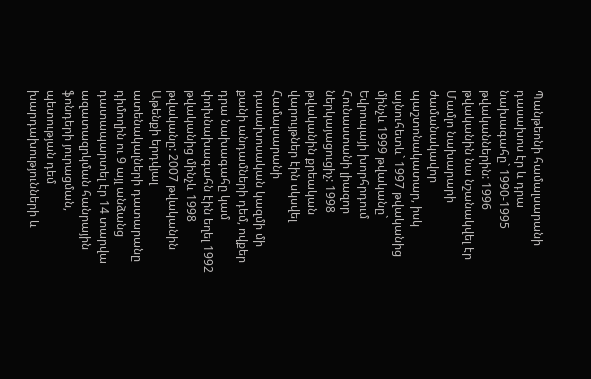Պանթեոնի համալսարանի դասախոս էր և դրա նախագահը` 1990-1995 թվականներին: 1996 թվականին նա նշանակվել էր Մամլո նախարարի ժամանակավոր պաշտոնակատար, իսկ այնուհետև` 1997 թվականից մինչև 1999 թվականը` Եվրոպայի խորհրդում Հունաստանի լիազոր ներկայացուցիչ: 1998 թվականին քրեական վարույթներ էին սկսվել Համալսարանի դասախոսական կազմի մի քանի անդամների դեմ, ովքեր դրա նախագահը կամ փոխնախագահն էին եղել 1992 թվականից մինչև 1998 թվականը: 2007 թվականին Աթենքի երդվյալ ատենակալների դատարանը դիմողին ու 9 այլ անձանց դատապարտել էր 14 տարվա ազատազրկման հանրային ֆոնդերի յուրացման, պետության դեմ խարդախությունների և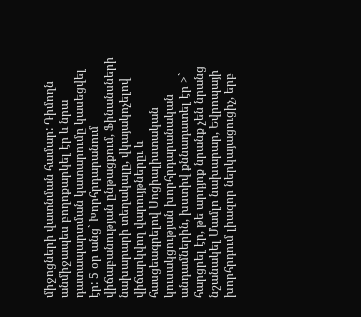միջոցների վատնման համար: Դիմողն անմիջապես բողոքարկել էր և նրա դատապարտման կատարումը կասեցվել էր: 5 օր անց` Խորհրդարանում վիճաբանության ընթացքում, Ֆինանսների նախարարի տեղակալը, վկայակոչելով վիճարկվող վարույթներըւ և հասցեագրելով Սոցիալիստական կուսակցության խորհրդարանական անդամներին, խստիվ քննադատել էր >` հարցրել էր, թե արդյոք նրանք չեն նրանց նշանակել Մամլո նախարար, Եվրոպայի խորհրդում լիազոր ներկայացուցիչ, երբ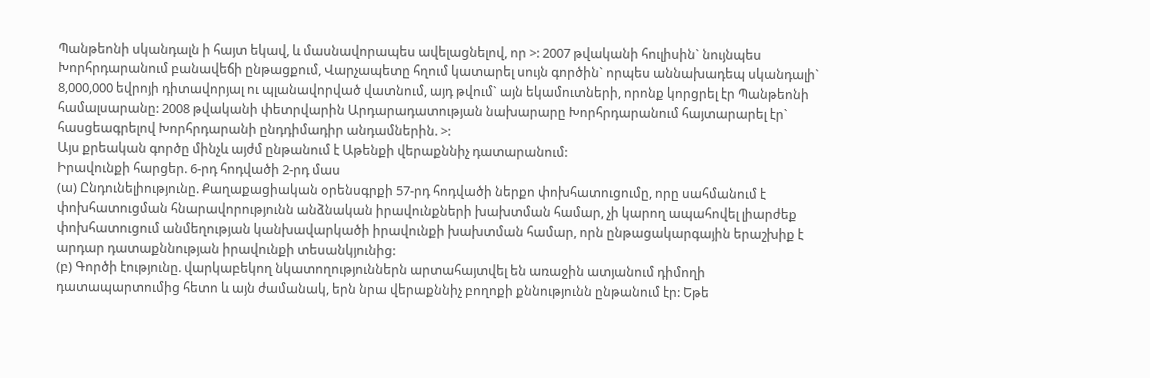Պանթեոնի սկանդալն ի հայտ եկավ, և մասնավորապես ավելացնելով, որ >: 2007 թվականի հուլիսին` նույնպես Խորհրդարանում բանավեճի ընթացքում, Վարչապետը հղում կատարել սույն գործին` որպես աննախադեպ սկանդալի` 8,000,000 եվրոյի դիտավորյալ ու պլանավորված վատնում, այդ թվում` այն եկամուտների, որոնք կորցրել էր Պանթեոնի համալսարանը: 2008 թվականի փետրվարին Արդարադատության նախարարը Խորհրդարանում հայտարարել էր` հասցեագրելով Խորհրդարանի ընդդիմադիր անդամներին. >:
Այս քրեական գործը մինչև այժմ ընթանում է Աթենքի վերաքննիչ դատարանում:
Իրավունքի հարցեր. 6-րդ հոդվածի 2-րդ մաս
(ա) Ընդունելիությունը. Քաղաքացիական օրենսգրքի 57-րդ հոդվածի ներքո փոխհատուցումը, որը սահմանում է փոխհատուցման հնարավորությունն անձնական իրավունքների խախտման համար, չի կարող ապահովել լիարժեք փոխհատուցում անմեղության կանխավարկածի իրավունքի խախտման համար, որն ընթացակարգային երաշխիք է արդար դատաքննության իրավունքի տեսանկյունից:
(բ) Գործի էությունը. վարկաբեկող նկատողություններն արտահայտվել են առաջին ատյանում դիմողի դատապարտումից հետո և այն ժամանակ, երն նրա վերաքննիչ բողոքի քննությունն ընթանում էր: Եթե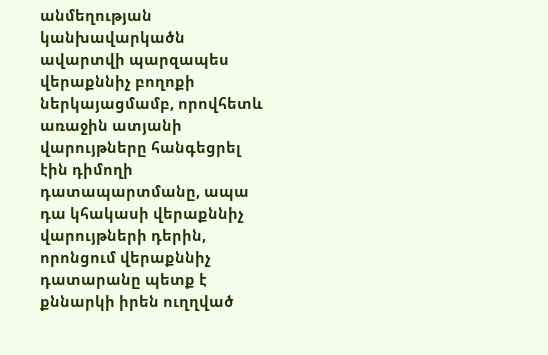անմեղության կանխավարկածն ավարտվի պարզապես վերաքննիչ բողոքի ներկայացմամբ, որովհետև առաջին ատյանի վարույթները հանգեցրել էին դիմողի դատապարտմանը, ապա դա կհակասի վերաքննիչ վարույթների դերին, որոնցում վերաքննիչ դատարանը պետք է քննարկի իրեն ուղղված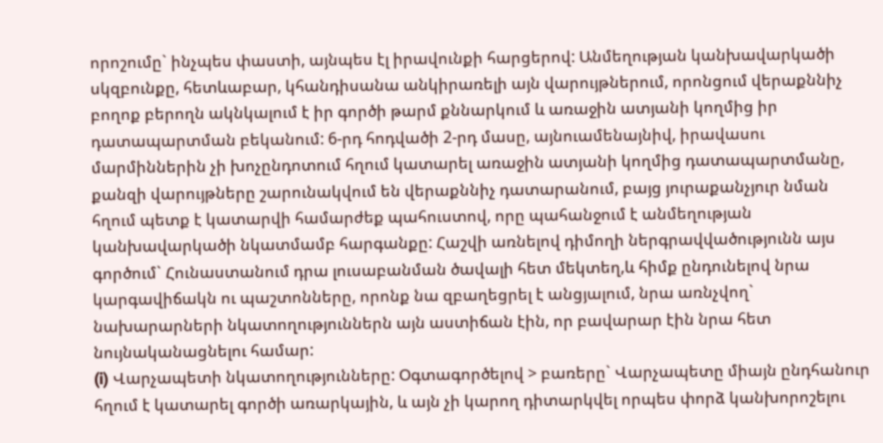որոշումը` ինչպես փաստի, այնպես էլ իրավունքի հարցերով: Անմեղության կանխավարկածի սկզբունքը, հետևաբար, կհանդիսանա անկիրառելի այն վարույթներում, որոնցում վերաքննիչ բողոք բերողն ակնկալում է իր գործի թարմ քննարկում և առաջին ատյանի կողմից իր դատապարտման բեկանում: 6-րդ հոդվածի 2-րդ մասը, այնուամենայնիվ, իրավասու մարմիններին չի խոչընդոտում հղում կատարել առաջին ատյանի կողմից դատապարտմանը, քանզի վարույթները շարունակվում են վերաքննիչ դատարանում, բայց յուրաքանչյուր նման հղում պետք է կատարվի համարժեք պահուստով, որը պահանջում է անմեղության կանխավարկածի նկատմամբ հարգանքը: Հաշվի առնելով դիմողի ներգրավվածությունն այս գործում` Հունաստանում դրա լուսաբանման ծավալի հետ մեկտեղ,և հիմք ընդունելով նրա կարգավիճակն ու պաշտոնները, որոնք նա զբաղեցրել է անցյալում, նրա առնչվող` նախարարների նկատողություններն այն աստիճան էին, որ բավարար էին նրա հետ նույնականացնելու համար:
(i) Վարչապետի նկատողությունները: Օգտագործելով > բառերը` Վարչապետը միայն ընդհանուր հղում է կատարել գործի առարկային, և այն չի կարող դիտարկվել որպես փորձ կանխորոշելու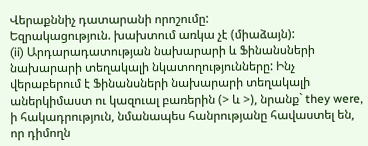Վերաքննիչ դատարանի որոշումը:
Եզրակացություն. խախտում առկա չէ (միաձայն):
(ii) Արդարադատության նախարարի և Ֆինանսների նախարարի տեղակալի նկատողությունները: Ինչ վերաբերում է Ֆինանսների նախարարի տեղակալի աներկիմաստ ու կազուալ բառերին (> և >), նրանք` they were, ի հակադրություն, նմանապես հանրությանը հավաստել են, որ դիմողն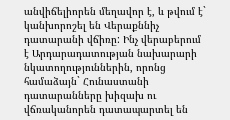անվիճելիորեն մեղավոր է, և թվում է` կանխորոշել են Վերաքննիչ դատարանի վճիռը: Ինչ վերաբերում է Արդարադատության նախարարի նկատողություններին, որոնց համաձայն` Հունաստանի դատարանները խիզախ ու վճռականորեն դատապարտել են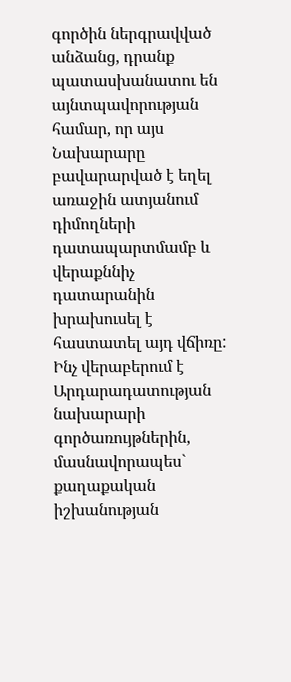գործին ներգրավված անձանց, դրանք պատասխանատու են այնտպավորության համար, որ այս Նախարարը բավարարված է եղել առաջին ատյանում դիմողների դատապարտմամբ և վերաքննիչ դատարանին խրախուսել է հաստատել այդ վճիռը: Ինչ վերաբերում է Արդարադատության նախարարի գործառույթներին, մասնավորապես` քաղաքական իշխանության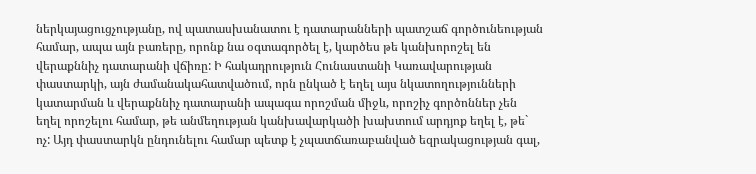ներկայացուցչությանը, ով պատասխանատու է դատարանների պատշաճ գործունեության համար, ապա այն բառերը, որոնք նա օգտագործել է, կարծես թե կանխորոշել են վերաքննիչ դատարանի վճիռը: Ի հակադրություն Հունաստանի Կառավարության փաստարկի, այն ժամանակահատվածում, որն ընկած է եղել այս նկատողությունների կատարման և վերաքննիչ դատարանի ապագա որոշման միջև, որոշիչ գործոններ չեն եղել որոշելու համար, թե անմեղության կանխավարկածի խախտում արդյոք եղել է, թե` ոչ: Այդ փաստարկն ընդունելու համար պետք է չպատճառաբանված եզրակացության գալ,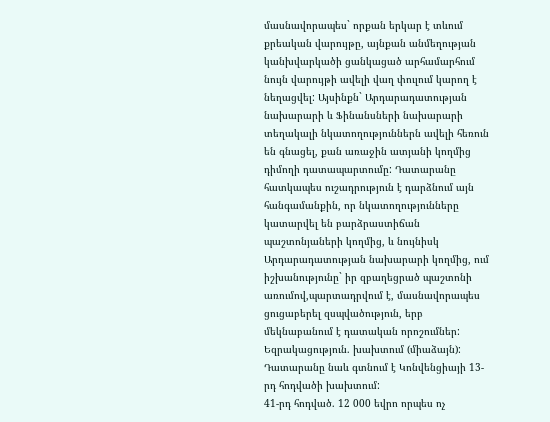մասնավորապես` որքան երկար է տևում քրեական վարույթը, այնքան անմեղության կանխվարկածի ցանկացած արհամարհում նույն վարույթի ավելի վաղ փուլում կարող է նեղացվել: Այսինքն` Արդարադատության նախարարի և Ֆինանսների նախարարի տեղակալի նկատողություններն ավելի հեռուն են գնացել, քան առաջին ատյանի կողմից դիմողի դատապարտումը: Դատարանը հատկապես ուշադրություն է դարձնում այն հանգամանքին, որ նկատողությունները կատարվել են բարձրաստիճան պաշտոնյաների կողմից, և նույնիսկ Արդարադատության նախարարի կողմից, ում իշխանությունը` իր զբաղեցրած պաշտոնի առումով,պարտադրվում է, մասնավորապես ցուցաբերել զսպվածություն, երբ մեկնաբանում է դատական որոշումներ:
Եզրակացություն. խախտում (միաձայն):
Դատարանը նաև գտնում է Կոնվենցիայի 13-րդ հոդվածի խախտում:
41-րդ հոդված. 12 000 եվրո որպես ոչ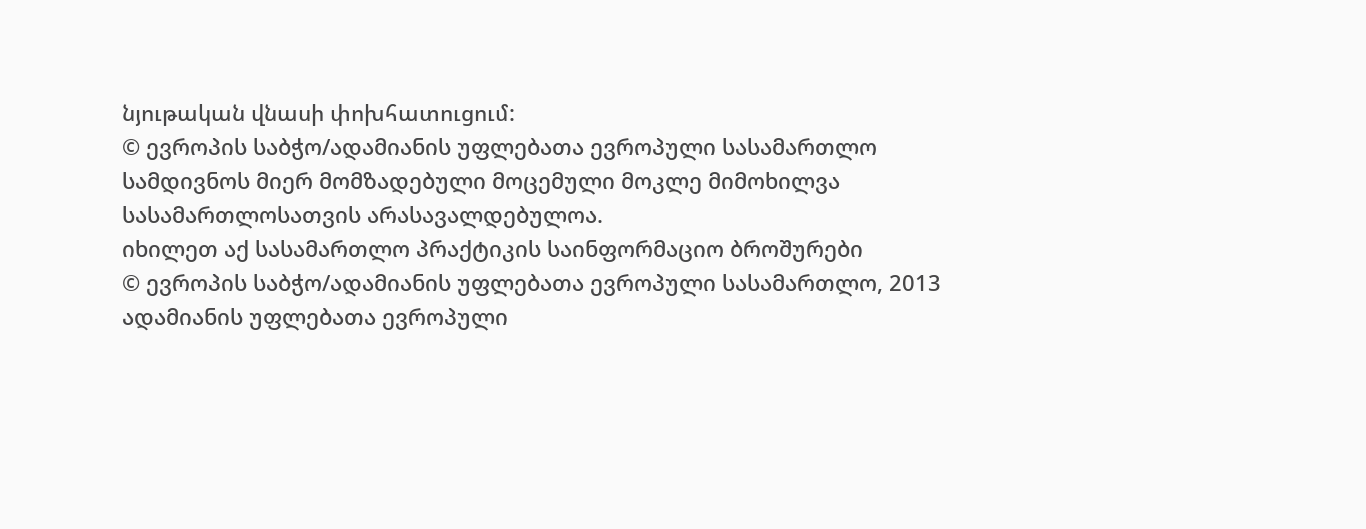նյութական վնասի փոխհատուցում:
© ევროპის საბჭო/ადამიანის უფლებათა ევროპული სასამართლო
სამდივნოს მიერ მომზადებული მოცემული მოკლე მიმოხილვა
სასამართლოსათვის არასავალდებულოა.
იხილეთ აქ სასამართლო პრაქტიკის საინფორმაციო ბროშურები
© ევროპის საბჭო/ადამიანის უფლებათა ევროპული სასამართლო, 2013
ადამიანის უფლებათა ევროპული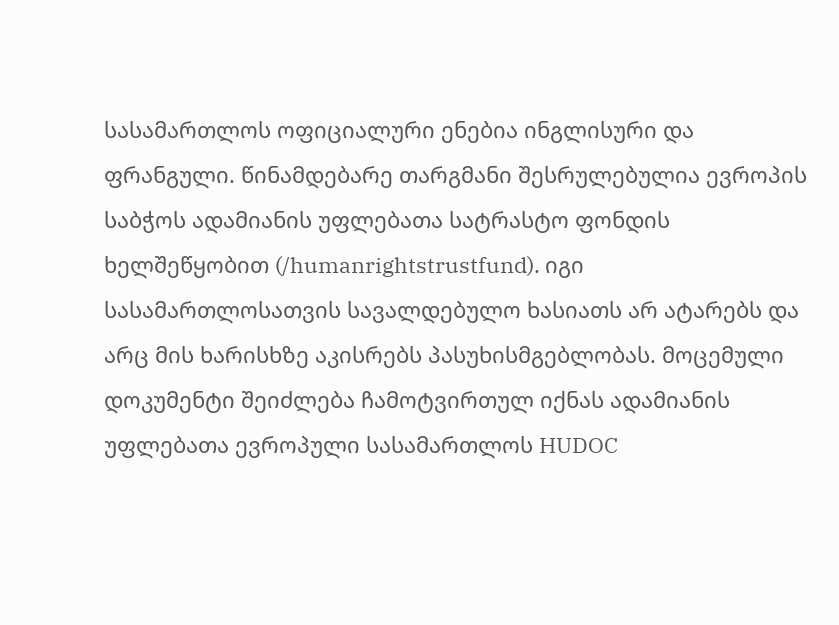სასამართლოს ოფიციალური ენებია ინგლისური და ფრანგული. წინამდებარე თარგმანი შესრულებულია ევროპის საბჭოს ადამიანის უფლებათა სატრასტო ფონდის ხელშეწყობით (/humanrightstrustfund). იგი სასამართლოსათვის სავალდებულო ხასიათს არ ატარებს და არც მის ხარისხზე აკისრებს პასუხისმგებლობას. მოცემული დოკუმენტი შეიძლება ჩამოტვირთულ იქნას ადამიანის უფლებათა ევროპული სასამართლოს HUDOC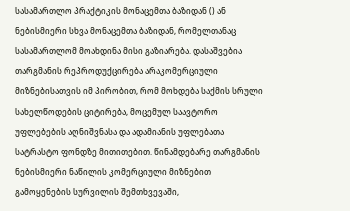სასამართლო პრაქტიკის მონაცემთა ბაზიდან () ან ნებისმიერი სხვა მონაცემთა ბაზიდან, რომელთანაც სასამართლომ მოახდინა მისი გაზიარება. დასაშვებია თარგმანის რეპროდუქცირება არაკომერციული მიზნებისათვის იმ პირობით, რომ მოხდება საქმის სრული სახელწოდების ციტირება, მოცემულ საავტორო უფლებების აღნიშვნასა და ადამიანის უფლებათა სატრასტო ფონდზე მითითებით. წინამდებარე თარგმანის ნებისმიერი ნაწილის კომერციული მიზნებით გამოყენების სურვილის შემთხვევაში,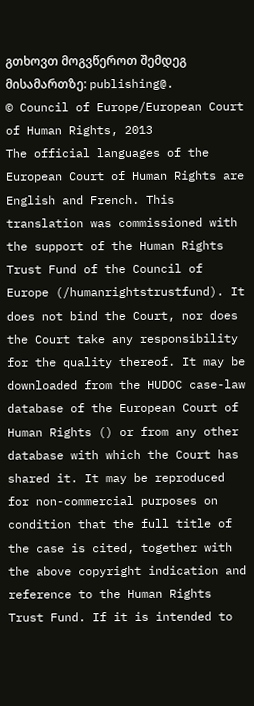გთხოვთ მოგვწეროთ შემდეგ მისამართზე: publishing@.
© Council of Europe/European Court of Human Rights, 2013
The official languages of the European Court of Human Rights are English and French. This translation was commissioned with the support of the Human Rights Trust Fund of the Council of Europe (/humanrightstrustfund). It does not bind the Court, nor does the Court take any responsibility for the quality thereof. It may be downloaded from the HUDOC case-law database of the European Court of Human Rights () or from any other database with which the Court has shared it. It may be reproduced for non-commercial purposes on condition that the full title of the case is cited, together with the above copyright indication and reference to the Human Rights Trust Fund. If it is intended to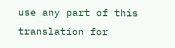use any part of this translation for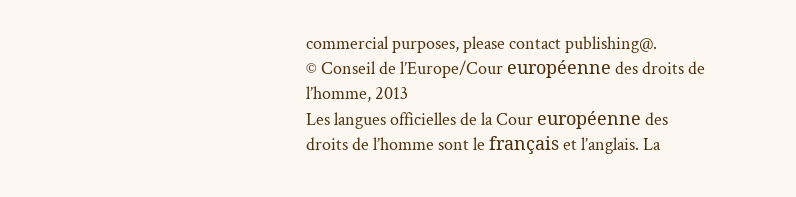commercial purposes, please contact publishing@.
© Conseil de l’Europe/Cour européenne des droits de l’homme, 2013
Les langues officielles de la Cour européenne des droits de l’homme sont le français et l’anglais. La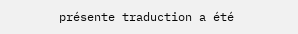présente traduction a été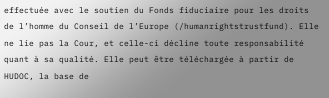effectuée avec le soutien du Fonds fiduciaire pour les droits de l’homme du Conseil de l’Europe (/humanrightstrustfund). Elle ne lie pas la Cour, et celle-ci décline toute responsabilité quant à sa qualité. Elle peut être téléchargée à partir de HUDOC, la base de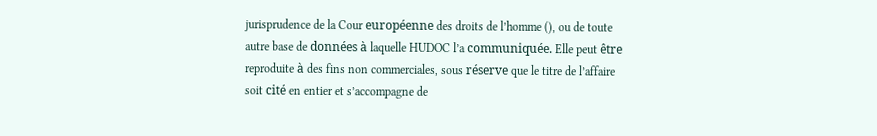jurisprudence de la Cour européenne des droits de l’homme (), ou de toute autre base de données à laquelle HUDOC l’a communiquée. Elle peut être reproduite à des fins non commerciales, sous réserve que le titre de l’affaire soit cité en entier et s’accompagne de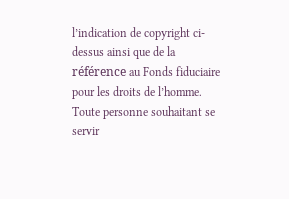l’indication de copyright ci-dessus ainsi que de la référence au Fonds fiduciaire pour les droits de l’homme. Toute personne souhaitant se servir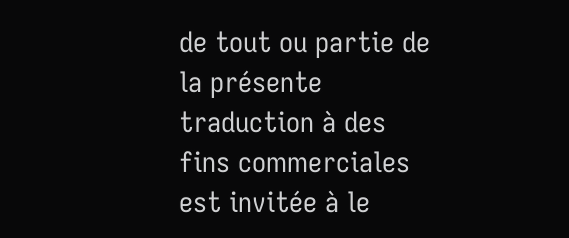de tout ou partie de la présente traduction à des fins commerciales est invitée à le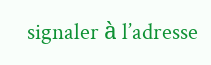signaler à l’adresse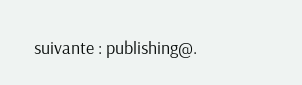suivante : publishing@.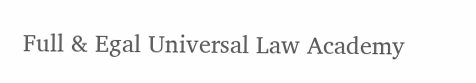Full & Egal Universal Law Academy